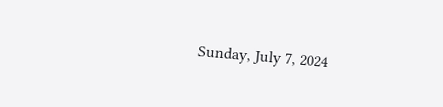Sunday, July 7, 2024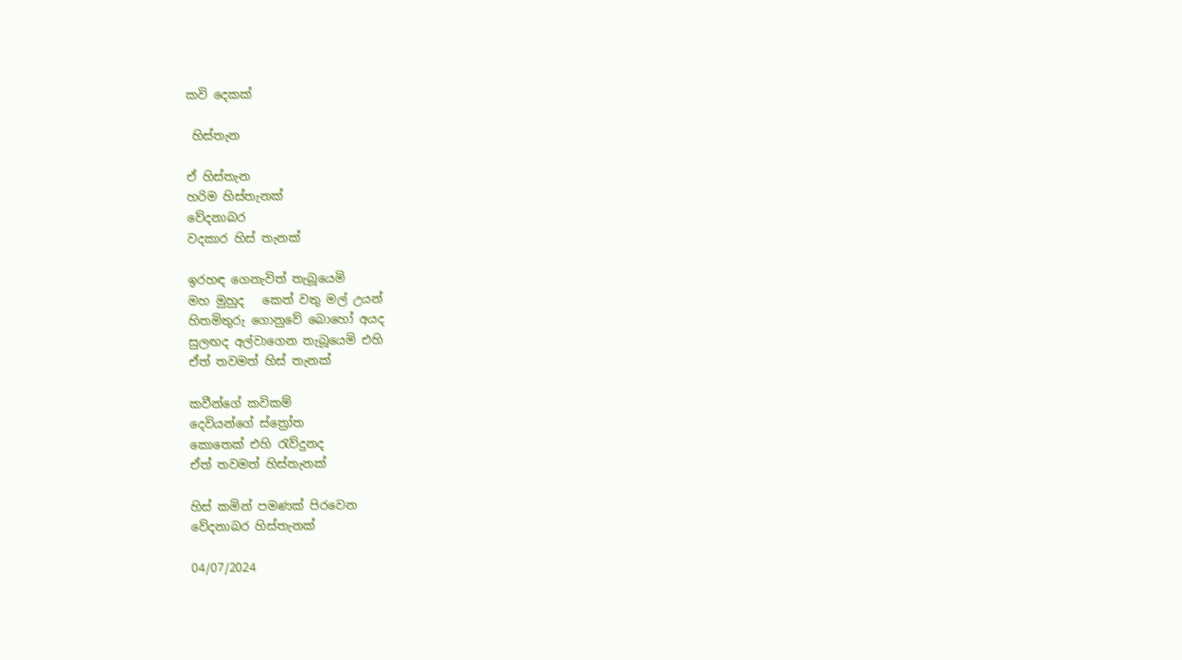කවි දෙකක්

 හිස්තැන

ඒ හිස්තැන
හරිම හිස්තැනක්
වේදනාබර
වදකාර හිස් තැනක්

ඉරහඳ ගෙනැවිත් තැබූයෙමි
මහ මුහුද   කෙත් වතු මල් උයන්
හිතමිතුරු ගොනුවේ බොහෝ අයද
සුලඟද අල්වාගෙන තැබූයෙමි එහි
ඒත් තවමත් හිස් තැනක්

කවීන්ගේ කවිකම්
දෙවියන්ගේ ස්ත්‍රෝත
කොතෙක් එහි රැව්දුනද
ඒත් තවමත් හිස්තැනක්

හිස් කමින් පමණක් පිරවෙන
වේදනාබර හිස්තැනක්

04/07/2024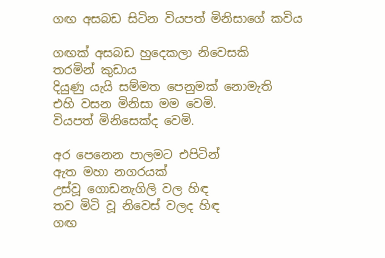ගඟ අසබඩ සිටින වියපත් මිනිසාගේ කවිය

ගඟක් අසබඩ හුදෙකලා නිවෙසකි
තරමින් කුඩාය
දියුණු යැයි සම්මත පෙනුමක් නොමැති
එහි වසන මිනිසා මම වෙමි.
වියපත් මිනිසෙක්ද වෙමි.

අර පෙනෙන පාලමට එපිටින්
ඇත මහා නගරයක්
උස්වූ ගොඩනැගිලි වල හිඳ
තව මිටි වූ නිවෙස් වලද හිඳ
ගඟ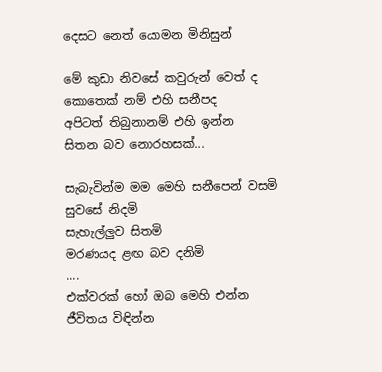දෙසට නෙත් යොමන මිනිසුන්

මේ කුඩා නිවසේ කවුරුන් වෙත් ද
කොතෙක් නම් එහි සනීපද
අපිටත් තිබුනානම් එහි ඉන්න
සිතන බව නොරහසක්...

සැබැවින්ම මම මෙහි සනීපෙන් වසමි
සුවසේ නිදමි
සැහැල්ලුව සිතමි
මරණයද ළඟ බව දනිමි
....
එක්වරක් හෝ ඔබ මෙහි එන්න
ජීවිතය විඳින්න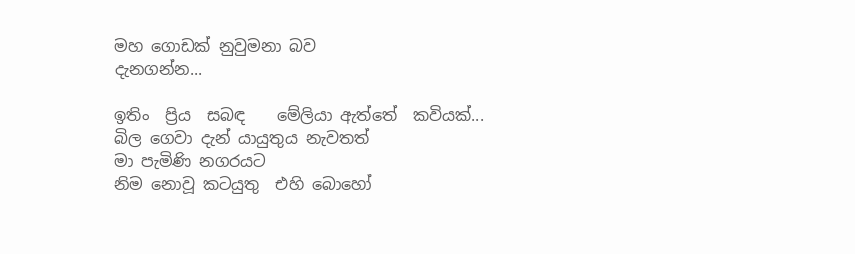මහ ගොඩක් නුවුමනා බව
දැනගන්න...

ඉතිං  ප්‍රිය  සබඳ    මේලියා ඇත්තේ  කවියක්...
බිල ගෙවා දැන් යායුතුය නැවතත්
මා පැමිණි නගරයට
නිම නොවූ කටයුතු  එහි බොහෝ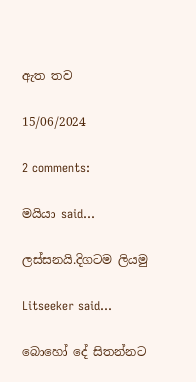ඇත තව

15/06/2024

2 comments:

මයියා said...

ලස්සනයි.දිගටම ලියමු

Litseeker said...

බොහෝ දේ සිතන්නට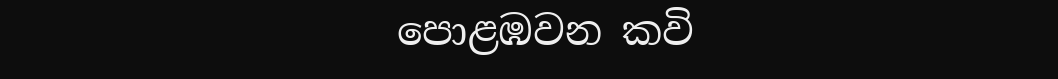පොළඹවන කවි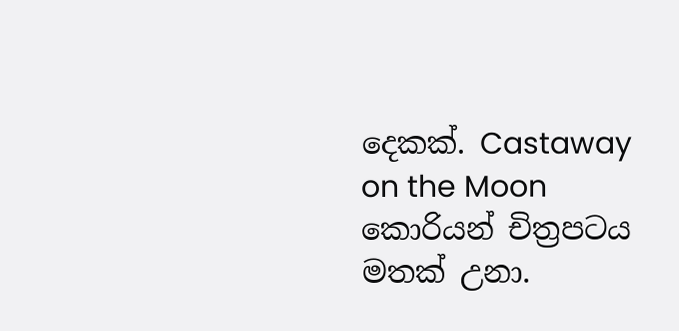දෙකක්. Castaway on the Moon කොරියන් චිත්‍රපටය මතක් උනා.